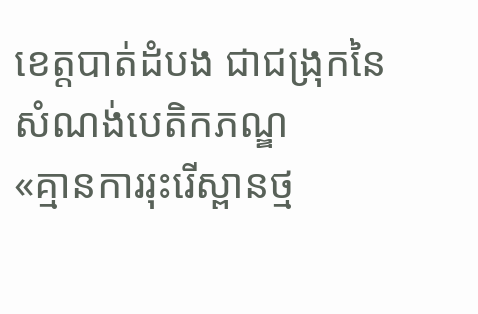ខេត្តបាត់ដំបង ជាជង្រុកនៃសំណង់បេតិកភណ្ឌ
«គ្មានការរុះរើស្ពានថ្ម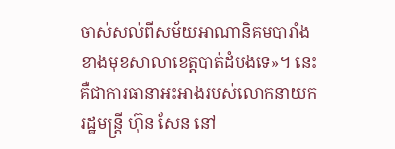ចាស់សល់ពីសម័យអាណានិគមបារាំង ខាងមុខសាលាខេត្តបាត់ដំបងទេ»។ នេះគឺជាការធានាអះអាងរបស់លោកនាយករដ្ឋមន្ដ្រី ហ៊ុន សែន នៅ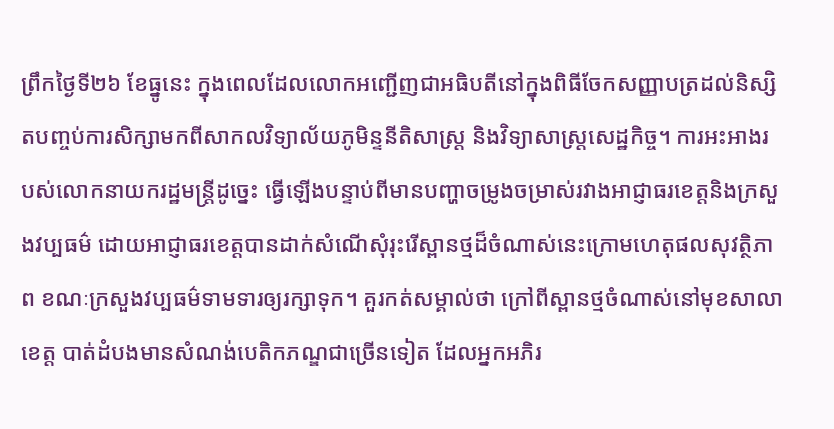ព្រឹកថ្ងៃទី២៦ ខែធ្នូនេះ ក្នុងពេលដែលលោកអញ្ជើញជាអធិបតីនៅក្នុងពិធីចែកសញ្ញាបត្រដល់និស្សិតបញ្ចប់ការសិក្សាមកពីសាកលវិទ្យាល័យភូមិន្ទនីតិសាស្ត្រ និងវិទ្យាសាស្ត្រសេដ្ឋកិច្ច។ ការអះអាងរបស់លោកនាយករដ្ឋមន្ដ្រីដូច្នេះ ធ្វើឡើងបន្ទាប់ពីមានបញ្ហាចម្រូងចម្រាស់រវាងអាជ្ញាធរខេត្តនិងក្រសួងវប្បធម៌ ដោយអាជ្ញាធរខេត្តបានដាក់សំណើសុំរុះរើស្ពានថ្មដ៏ចំណាស់នេះក្រោមហេតុផលសុវត្ថិភាព ខណៈក្រសួងវប្បធម៌ទាមទារឲ្យរក្សាទុក។ គួរកត់សម្គាល់ថា ក្រៅពីស្ពានថ្មចំណាស់នៅមុខសាលាខេត្ត បាត់ដំបងមានសំណង់បេតិកភណ្ឌជាច្រើនទៀត ដែលអ្នកអភិរ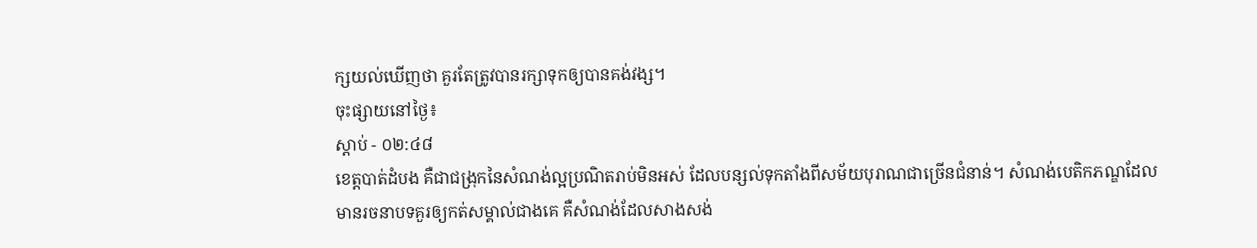ក្សយល់ឃើញថា គួរតែត្រូវបានរក្សាទុកឲ្យបានគង់វង្ស។
ចុះផ្សាយនៅថ្ងៃ៖
ស្តាប់ - ០២:៤៨
ខេត្តបាត់ដំបង គឺជាជង្រុកនៃសំណង់ល្អប្រណិតរាប់មិនអស់ ដែលបន្សល់ទុកតាំងពីសម័យបុរាណជាច្រើនជំនាន់។ សំណង់បេតិកភណ្ឌដែលមានរចនាបទគួរឲ្យកត់សម្គាល់ជាងគេ គឺសំណង់ដែលសាងសង់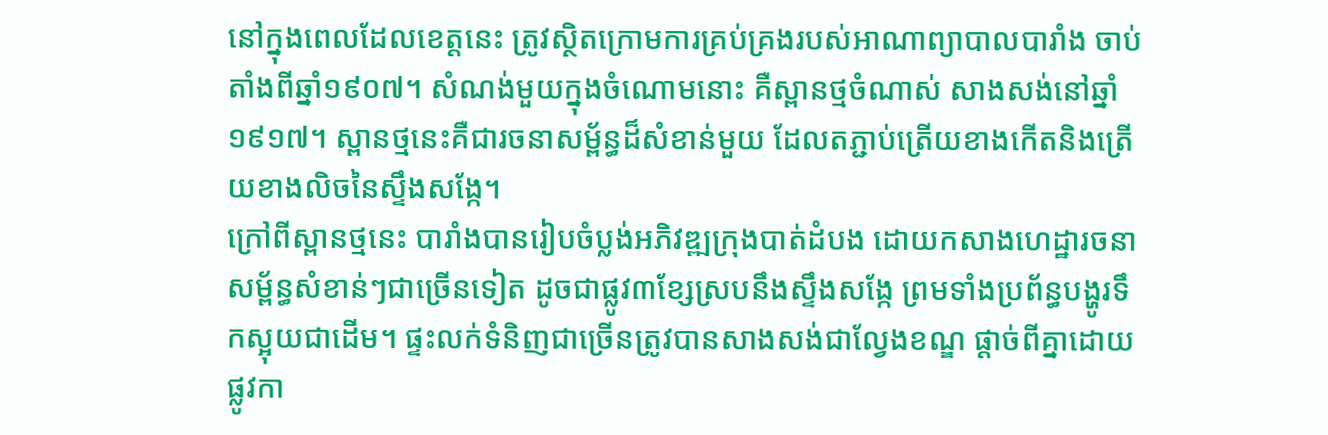នៅក្នុងពេលដែលខេត្តនេះ ត្រូវស្ថិតក្រោមការគ្រប់គ្រងរបស់អាណាព្យាបាលបារាំង ចាប់តាំងពីឆ្នាំ១៩០៧។ សំណង់មួយក្នុងចំណោមនោះ គឺស្ពានថ្មចំណាស់ សាងសង់នៅឆ្នាំ១៩១៧។ ស្ពានថ្មនេះគឺជារចនាសម្ព័ន្ធដ៏សំខាន់មួយ ដែលតភ្ជាប់ត្រើយខាងកើតនិងត្រើយខាងលិចនៃស្ទឹងសង្កែ។
ក្រៅពីស្ពានថ្មនេះ បារាំងបានរៀបចំប្លង់អភិវឌ្ឍក្រុងបាត់ដំបង ដោយកសាងហេដ្ឋារចនាសម្ព័ន្ធសំខាន់ៗជាច្រើនទៀត ដូចជាផ្លូវ៣ខ្សែស្របនឹងស្ទឹងសង្កែ ព្រមទាំងប្រព័ន្ធបង្ហូរទឹកស្អុយជាដើម។ ផ្ទះលក់ទំនិញជាច្រើនត្រូវបានសាងសង់ជាល្វែងខណ្ឌ ផ្ដាច់ពីគ្នាដោយផ្លូវកា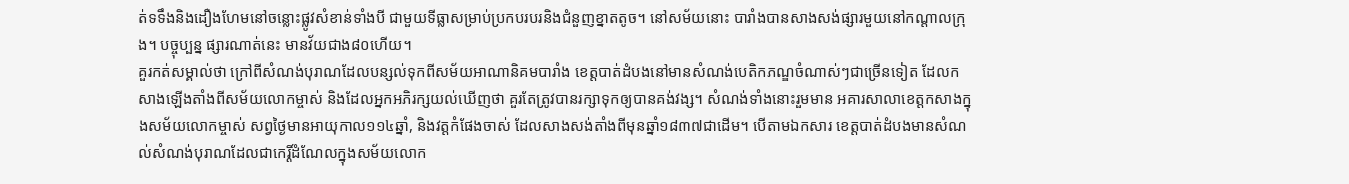ត់ទទឹងនិងដឿងហែមនៅចន្លោះផ្លូវសំខាន់ទាំងបី ជាមួយទីធ្លាសម្រាប់ប្រកបរបរនិងជំនួញខ្នាតតូច។ នៅសម័យនោះ បារាំងបានសាងសង់ផ្សារមួយនៅកណ្ដាលក្រុង។ បច្ចុប្បន្ន ផ្សារណាត់នេះ មានវ័យជាង៨០ហើយ។
គួរកត់សម្គាល់ថា ក្រៅពីសំណង់បុរាណដែលបន្សល់ទុកពីសម័យអាណានិគមបារាំង ខេត្តបាត់ដំបងនៅមានសំណង់បេតិកភណ្ឌចំណាស់ៗជាច្រើនទៀត ដែលកសាងឡើងតាំងពីសម័យលោកម្ចាស់ និងដែលអ្នកអភិរក្សយល់ឃើញថា គួរតែត្រូវបានរក្សាទុកឲ្យបានគង់វង្ស។ សំណង់ទាំងនោះរួមមាន អគារសាលាខេត្តកសាងក្នុងសម័យលោកម្ចាស់ សព្វថ្ងៃមានអាយុកាល១១៤ឆ្នាំ, និងវត្តកំផែងចាស់ ដែលសាងសង់តាំងពីមុនឆ្នាំ១៨៣៧ជាដើម។ បើតាមឯកសារ ខេត្តបាត់ដំបងមានសំណល់សំណង់បុរាណដែលជាកេរ្តិ៍ដំណែលក្នុងសម័យលោក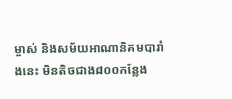ម្ចាស់ និងសម័យអាណានិគមបារាំងនេះ មិនតិចជាង៨០០កន្លែង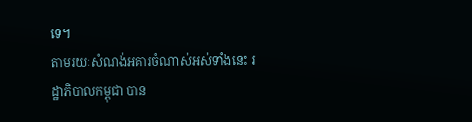ទេ។
តាមរយៈសំណង់អគារចំណាស់អស់ទាំងនេះ រដ្ឋាភិបាលកម្ពុជា បាន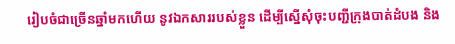រៀបចំជាច្រើនឆ្នាំមកហើយ នូវឯកសាររបស់ខ្លួន ដើម្បីស្នើសុំចុះបញ្ជីក្រុងបាត់ដំបង និង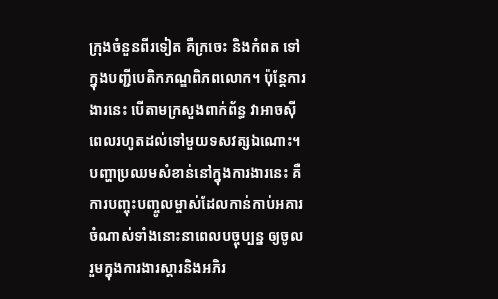ក្រុងចំនួនពីរទៀត គឺក្រចេះ និងកំពត ទៅក្នុងបញ្ជីបេតិកភណ្ឌពិភពលោក។ ប៉ុន្តែការងារនេះ បើតាមក្រសួងពាក់ព័ន្ធ វាអាចស៊ីពេលរហូតដល់ទៅមួយទសវត្សឯណោះ។ បញ្ហាប្រឈមសំខាន់នៅក្នុងការងារនេះ គឺការបញ្ចុះបញ្ចូលម្ចាស់ដែលកាន់កាប់អគារចំណាស់ទាំងនោះនាពេលបច្ចុប្បន្ន ឲ្យចូលរួមក្នុងការងារស្ដារនិងអភិរ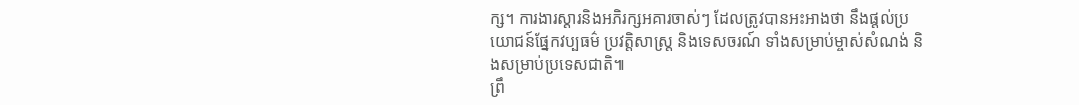ក្ស។ ការងារស្ដារនិងអភិរក្សអគារចាស់ៗ ដែលត្រូវបានអះអាងថា នឹងផ្ដល់ប្រយោជន៍ផ្នែកវប្បធម៌ ប្រវត្តិសាស្ត្រ និងទេសចរណ៍ ទាំងសម្រាប់ម្ចាស់សំណង់ និងសម្រាប់ប្រទេសជាតិ៕
ព្រឹ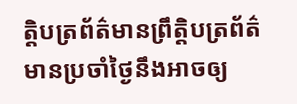ត្តិបត្រព័ត៌មានព្រឹត្តិបត្រព័ត៌មានប្រចាំថ្ងៃនឹងអាចឲ្យ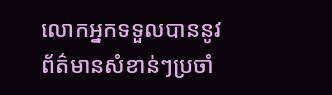លោកអ្នកទទួលបាននូវព័ត៌មានសំខាន់ៗប្រចាំ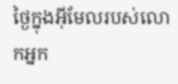ថ្ងៃក្នុងអ៊ីមែលរបស់លោកអ្នក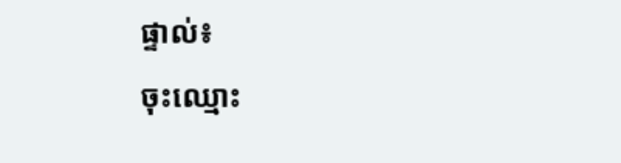ផ្ទាល់៖
ចុះឈ្មោះ